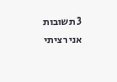3 תשובות
אני רציתי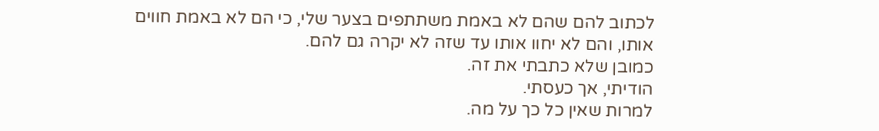לכתוב להם שהם לא באמת משתתפים בצער שלי, כי הם לא באמת חווים אותו, והם לא יחוו אותו עד שזה לא יקרה גם להם.
כמובן שלא כתבתי את זה.
הודיתי, אך כעסתי.
למרות שאין כל כך על מה.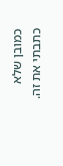כמובן שלא כתבתי את זה.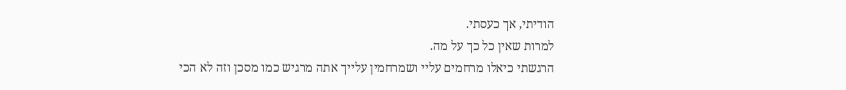הודיתי, אך כעסתי.
למרות שאין כל כך על מה.
הרגשתי כיאלו מרחמים עליי ושמרחמין עלייך אתה מרגיש כמו מסכן וזה לא הכי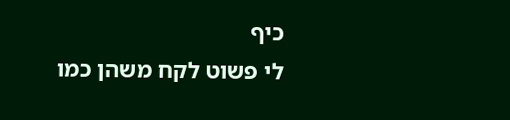כיף
לי פשוט לקח משהן כמו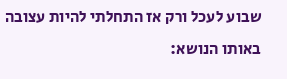שבוע לעכל ורק אז התחלתי להיות עצובה
באותו הנושא: